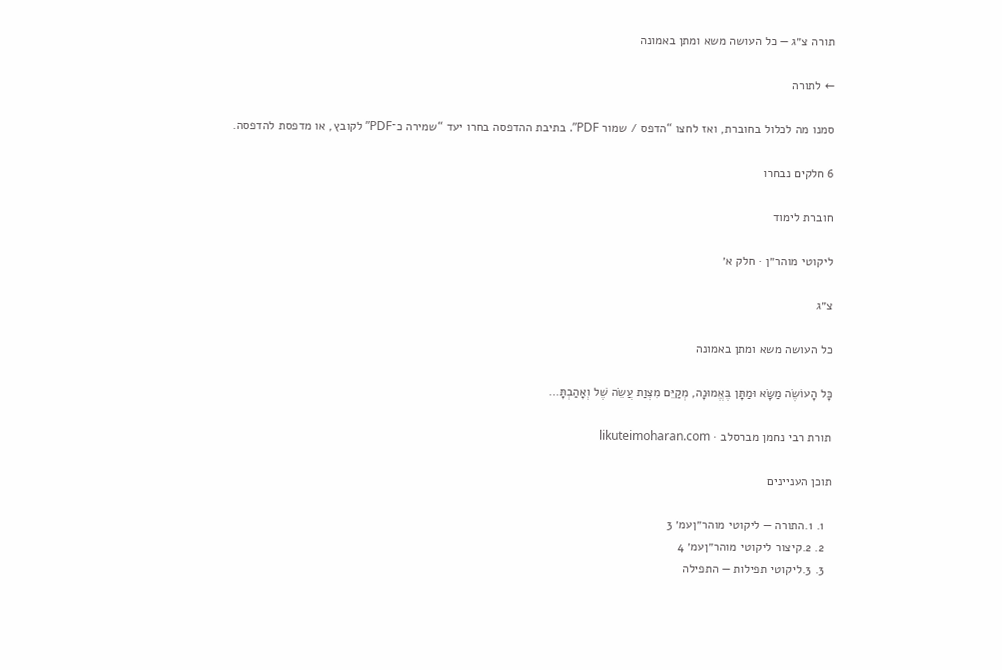תורה צ״ג — כל העושה משא ומתן באמונה

← לתורה

סמנו מה לכלול בחוברת, ואז לחצו “הדפס / שמור PDF”. בתיבת ההדפסה בחרו יעד “שמירה כ־PDF” לקובץ, או מדפסת להדפסה.

6 חלקים נבחרו

חוברת לימוד

ליקוטי מוהר״ן · חלק א׳

צ״ג

כל העושה משא ומתן באמונה

כָּל הָעוֹשֶׂה מַשָּׂא וּמַתָּן בֶּאֱמוּנָה, מְקַיֵּם מִצְוַת עֲשֵׂה שֶׁל וְאָהַבְתָּ…

תורת רבי נחמן מברסלב · likuteimoharan.com

תוכן העניינים

  1. 1.התורה — ליקוטי מוהר״ןעמ׳ 3
  2. 2.קיצור ליקוטי מוהר״ןעמ׳ 4
  3. 3.ליקוטי תפילות — התפילה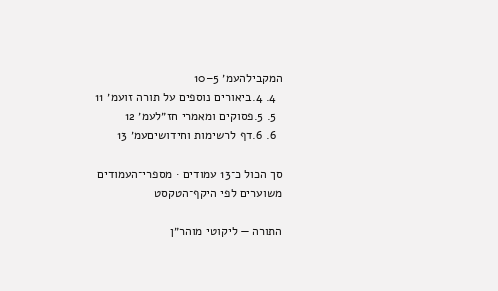המקבילהעמ׳ 5–10
  4. 4.ביאורים נוספים על תורה זועמ׳ 11
  5. 5.פסוקים ומאמרי חז״לעמ׳ 12
  6. 6.דף לרשימות וחידושיםעמ׳ 13

סך הכול כ־13 עמודים · מספרי־העמודים משוערים לפי היקף־הטקסט

התורה — ליקוטי מוהר״ן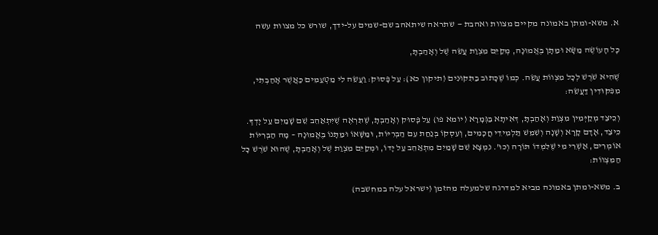א. משא-ומתן באמונה מקיים מצוות ואהבת — שתראה שיתאהב שם-שמים על-ידך, שורש כל מצוות עשה

כָּל הָעוֹשֶׂה מַשָּׂא וּמַתָּן בֶּאֱמוּנָה, מְקַיֵּם מִצְוַת עֲשֵׂה שֶׁל וְאָהַבְתָּ,

שֶׁהִיא שֹׁרֶשׁ לְכָל מִצְווֹת עֲשֵׂה. כְּמוֹ שֶׁכָּתוּב בַּתִּקּוּנִים (תיקון כא): עַל פָּסוּק: וַעֲשֵׂה לִי מַטְעַמִּים כַּאֲשֶׁר אָהַבְתִּי, מִפִּקּוּדִין דַּעֲשֵׂה:

וְכֵיצַד מְקַיְּמִין מִצְוַת וְאָהַבְתָּ, דְּאִיתָא בַּגְּמָרָא (יומא פו) עַל פָּסוּק וְאָהַבְתָּ, שֶׁתִּרְאֶה שֶׁיִּתְאַהֵב שֵׁם שָׁמַיִם עַל יָדְךָ. כֵּיצַד, אָדָם קָרָא וְשָׁנָה וְשִׁמֵּשׁ תַּלְמִידֵי חֲכָמִים, וְעִסְקוֹ בְּנַחַת עִם הַבְּרִיּוֹת, וּמַשָּׁאוֹ וּמַתָּנוֹ בֶּאֱמוּנָה – מָה הַבְּרִיּוֹת אוֹמְרִים, אַשְׁרֵי מִי שֶׁלִּמְּדוֹ תּוֹרָה וְכוּ'. נִמְצָא שֵׁם שָׁמַיִם מִתְאַהֵב עַל יָדוֹ, וּמְקַיֵּם מִצְוַת שֶׁל וְאָהַבְתָּ, שֶׁהוּא שֹׁרֶשׁ כָּל הַמִּצְווֹת:

ב. משא-ומתן באמונה מביא למדרגה שלמעלה מהזמן (ישראל עלה במחשבה)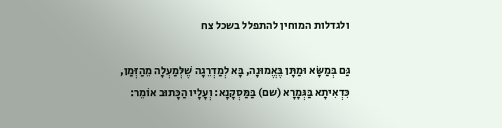ולגדלות המוחין להתפלל בשכל צח

גַּם בְּמַשָּׂא וּמַתָּן בֶּאֱמוּנָה, בָּא לְמַדְרֵגָה שֶׁלְּמַעְלָה מֵהַזְּמַן, כִּדְאִיתָא בַּגְּמָרָא (שם) בַּמַּסְקָנָא: וְעָלָיו הַכָּתוּב אוֹמֵר: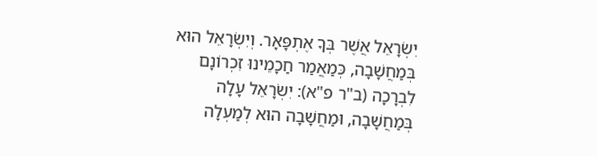יִשְׂרָאֵל אֲשֶׁר בְּךָ אֶתְפָּאָר. וְיִשְׂרָאֵל הוּא בְּמַחֲשָׁבָה, כְּמַאֲמַר חַכָמֵינוּ זִכְרוֹנָם לִבְרָכָה (ב"ר פ"א): יִשְׂרָאֵל עָלָה בְּמַחֲשָׁבָה, וּמַחֲשָׁבָה הוּא לְמַעְלָה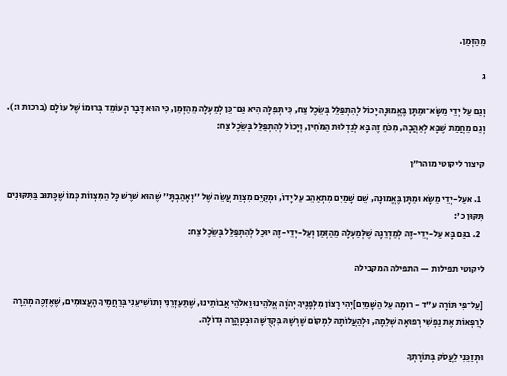מֵהַזְּמַן.

ג

וְגַם עַל יְדֵי מַשָּׂא־וּמַתָּן בֶּאֱמוּנָה יָכוֹל לְהִתְפַּלֵּל בְּשֵׂכֶל צַח, כִּי תְּפִלָּה הִיא גַּם־כֵּן לְמַעְלָה מֵהַזְּמַן, כִּי הוּא דָּבָר הָעוֹמֵד בְּרוּמוֹ שֶׁל עוֹלָם (ברכות ו:). וְגַם מֵחֲמַת שֶׁבָּא לְאַהֲבָה, מִכֹּחַ זֶה בָּא לְגַדְלוּת הַמֹּחִין, וְיָכוֹל לְהִתְפַּלֵּל בְּשֵׂכֶל צַח:

קיצור ליקוטי מוהר״ן

  1. אעַל-יְדֵי מַשָׂא וּמַתָּן בֶּאֱמוּנָה, שֵׁם שָׁמַיִם מִתְאַהֵב עַל יָדוֹ, וּמְקַיֵּם מִצְוַת עֲשֵׂה שֶׁל ''וְאָהַבְתָּ'' שֶׁהוּא שׁרֶשׁ כָּל הַמִּצְווֹת כְּמוֹ שֶׁכָּתוּב בַּתִּקּוּנִים תִּקּוּן כ':
  2. בגַּם בָּא עַל-יְדֵי-זֶה לְמַדְרֵגָה שֶׁלְּמַעְלָה מֵהַזְּמַן וְעַל-יְדֵי-זֶה יוּכַל לְהִתְפַּלֵּל בְּשֵׂכֶל צַח:

ליקוטי תפילות — התפילה המקבילה

[עַל־פִּי תּוֹרָה ע"ד - רוּמָה עַל הַשָּׁמַיִם]יְהִי רָצוֹן מִלְּפָנֶיךָ יְהֹוָה אֱלֹהֵינוּ וֵאלֹהֵי אֲבוֹתֵינוּ, שֶׁתַּעַזְרֵנִי וְתוֹשִׁיעֵנִי בְּרַחֲמֶיךָ הָעֲצוּמִים, שֶׁאֶזְכֶּה מְהֵרָה לְרַפְּאוֹת אֶת נַפְשִׁי רְפוּאָה שְׁלֵמָה, וּלְהַעֲלוֹתָהּ לִמְקוֹם שָׁרְשָׁהּ בִּקְדֻשָּׁה וּבְטָהֳרָה גְּדוֹלָה.

וּתְזַכֵּנִי לַעֲסֹק בְּתוֹרָתְךָ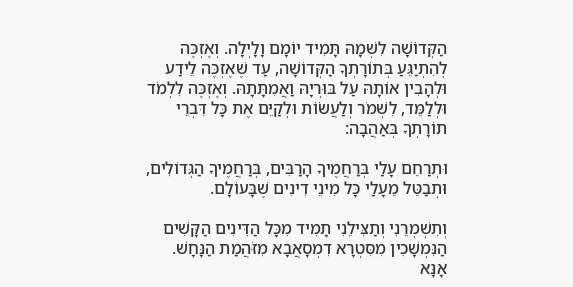הַקְּדוֹשָׁה לִשְׁמָהּ תָּמִיד יוֹמָם וָלָיְלָה. וְאֶזְכֶּה לְהִתְיַגֵּעַ בְּתוֹרָתְךָ הַקְּדוֹשָׁה, עַד שֶׁאֶזְכֶּה לֵידַע וּלְהָבִין אוֹתָהּ עַל בּוּרְיָהּ וַאֲמִתָּתָהּ. וְאֶזְכֶּה לִלְמֹד וּלְלַמֵּד, לִשְׁמֹר וְלַעֲשׂוֹת וּלְקַיֵּם אֶת כָּל דִּבְרֵי תוֹרָתְךָ בְּאַהֲבָה:

וּתְרַחֵם עָלַי בְּרַחֲמֶיךָ הָרַבִּים, בְּרַחֲמֶיךָ הַגְּדוֹלִים, וּתְבַטֵּל מֵעָלַי כָּל מִינֵי דִינִים שֶׁבָּעוֹלָם.

וְתִשְׁמְרֵנִי וְתַצִּילֵנִי תָמִיד מִכָּל הַדִּינִים הַקָּשִׁים הַנִּמְשָׁכִין מִסִּטְרָא דִמְסָאֲבָא מִזֹּהֲמַת הַנָּחָשׁ. אָנָּא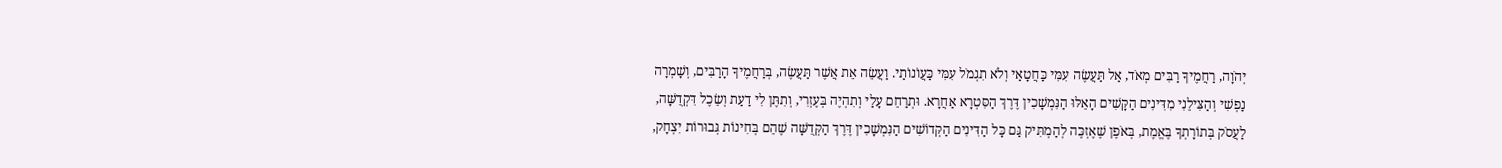יְהֹוָה, רַחֲמֶיךָ רַבִּים מְאֹד, אַל תַּעֲשֶׂה עִמִּי כַּחֲטָאַי וְלֹא תִגְמֹל עִמִּי כַּעֲוֹנוֹתַי. וַעֲשֵׂה אֵת אֲשֶׁר תַּעֲשֶׂה, בְּרַחֲמֶיךָ הָרַבִּים, וְשָׁמְרָה נַפְשִׁי וְהַצִּילֵנִי מִדִּינִים הַקָּשִׁים הָאֵלּוּ הַנִּמְשָׁכִין דֶּרֶךְ הַסִּטְרָא אַחֲרָא. וּתְרַחֵם עָלַי וְתִהְיֶה בְּעֶזְרִי, וְתִתֶּן לִי דַעַת וְשֵׂכֶל דִּקְדֻשָּׁה, לַעֲסֹק בְּתוֹרָתְךָ בֶּאֱמֶת, בְּאֹפֶן שֶׁאֶזְכֶּה לְהַמְתִּיק גַּם כָּל הַדִּינִים הַקְּדוֹשִׁים הַנִּמְשָׁכִין דֶּרֶךְ הַקְּדֻשָּׁה שֶׁהֵם בְּחִינוֹת גְּבוּרוֹת יִצְחָק,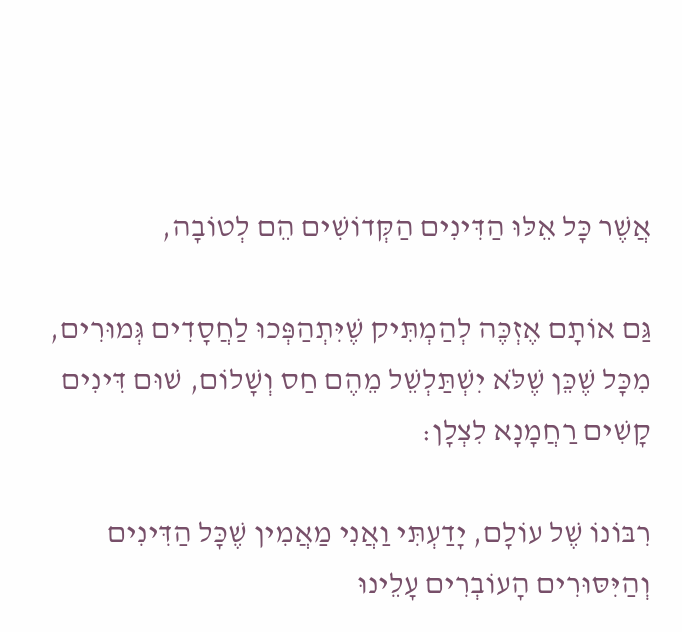אֲשֶׁר כָּל אֵלּוּ הַדִּינִים הַקְּדוֹשִׁים הֵם לְטוֹבָה,

גַּם אוֹתָם אֶזְכֶּה לְהַמְתִּיק שֶׁיִּתְהַפְּכוּ לַחֲסָדִים גְּמוּרִים, מִכָּל שֶׁכֵּן שֶׁלֹּא יִשְׁתַּלְשֵׁל מֵהֶם חַס וְשָׁלוֹם, שׁוּם דִּינִים קָשִׁים רַחֲמָנָא לִצְלָן:

רִבּוֹנוֹ שֶׁל עוֹלָם, יָדַעְתִּי וַאֲנִי מַאֲמִין שֶׁכָּל הַדִּינִים וְהַיִּסּוּרִים הָעוֹבְרִים עָלֵינוּ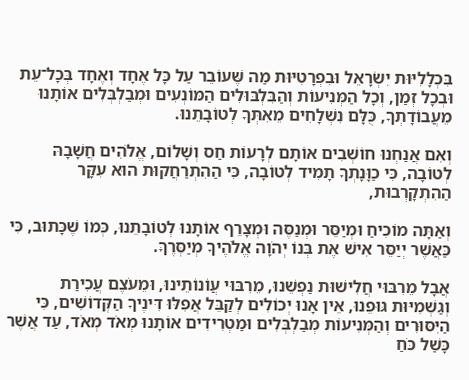בִּכְלָלִיּוּת יִשְׂרָאֵל וּבִפְרָטִיּוּת מַה שֶּׁעוֹבֵר עַל כָּל אֶחָד וְאֶחָד בְּכָל־עֵת וּבְכָל זְמַן, וְכָל הַמְּנִיעוֹת וְהַבִּלְבּוּלִים הַמּוֹנְעִים וּמְבַלְבְּלִים אוֹתָנוּ מֵעֲבוֹדָתְךָ, כֻּלָּם נִשְׁלָחִים מֵאִתְּךָ לְטוֹבָתֵנוּ.

וְאִם אֲנַחְנוּ חוֹשְׁבִים אוֹתָם לְרָעוֹת חַס וְשָׁלוֹם, אֱלֹהִים חֲשָׁבָהּ לְטוֹבָה, כִּי כַוָּנָתְךָ תָמִיד לְטוֹבָה, כִּי הַהִתְרַחֲקוּת הוּא עִקָּר הַהִתְקָרְבוּת,

וְאַתָּה מוֹכִיחַ וּמְיַסֵּר וּמְנַסֶּה וּמְצָרֵף אוֹתָנוּ לְטוֹבָתֵנוּ, כְּמוֹ שֶׁכָּתוּב, כִּי כַּאֲשֶׁר יְיַסֵּר אִישׁ אֶת בְּנוֹ יְהֹוָה אֱלֹהֶיךָ מְיַסְּרֶךָּ.

אֲבָל מֵרִבּוּי חֲלִישׁוּת נַפְשֵׁנוּ, מֵרִבּוּי עֲוֹנוֹתֵינוּ, וּמֵעֹצֶם עֲכִירַת וְגַשְׁמִיּוּת גּוּפֵנוּ, אֵין אָנוּ יְכוֹלִים לְקַבֵּל אֲפִלּוּ דִּינֶיךָ הַקְּדוֹשִׁים, כִּי הַיִּסּוּרִים וְהַמְּנִיעוֹת מְבַלְבְּלִים וּמַטְרִידִים אוֹתָנוּ מְאֹד מְאֹד, עַד אֲשֶׁר כָּשַׁל כֹּחַ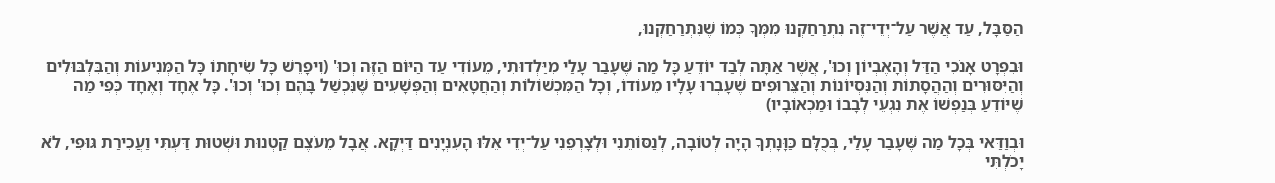הַסַּבָּל, עַד אֲשֶׁר עַל־יְדֵי־זֶה נִתְרַחַקְנוּ מִמְּךָ כְּמוֹ שֶׁנִּתְרַחַקְנוּ,

וּבִפְרָט אָנֹכִי הַדַּל וְהָאֶבְיוֹן וְכוּ', אֲשֶׁר אַתָּה לְבַד יוֹדֵעַ כָּל מַה שֶּׁעָבַר עָלַי מִיַּלְדוּתִי, מֵעוֹדִי עַד הַיּוֹם הַזֶּה וְכוּ' (וִיפָרֵשׁ כָּל שִׂיחָתוֹ כָּל הַמְּנִיעוֹת וְהַבִּלְבּוּלִים וְהַיִּסּוּרִים וְהַהֲסָתוֹת וְהַנִּסְיוֹנוֹת וְהַצֵּרוּפִים שֶׁעָבְרוּ עָלָיו מֵעוֹדוֹ, וְכָל הַמִּכְשׁוֹלוֹת וְהַחֲטָאִים וְהַפְּשָׁעִים שֶּׁנִּכְשַׁל בָּהֶם וְכוּ' וְכוּ'. כָּל אֶחָד וְאֶחָד כְּפִי מַה שֶׁיּוֹדֵעַ בְּנַפְשׁוֹ אֶת נִגְעֵי לְבָבוֹ וּמַכְאוֹבָיו)

וּבְוַדַּאי בְּכָל מַה שֶּׁעָבַר עָלַי, בְּכֻלָּם כַּוָּנָתְךָ הָיָה לְטוֹבָה, לְנַסּוֹתֵנִי וּלְצָרְפֵנִי עַל־יְדֵי אֵלּוּ הָעִנְיָנִים דַּיְקָא. אֲבָל מֵעֹצֶם קַטְנוּת וּשְׁטוּת דַּעְתִּי וַעֲכִירַת גּוּפִי, לֹא יָכֹלְתִּי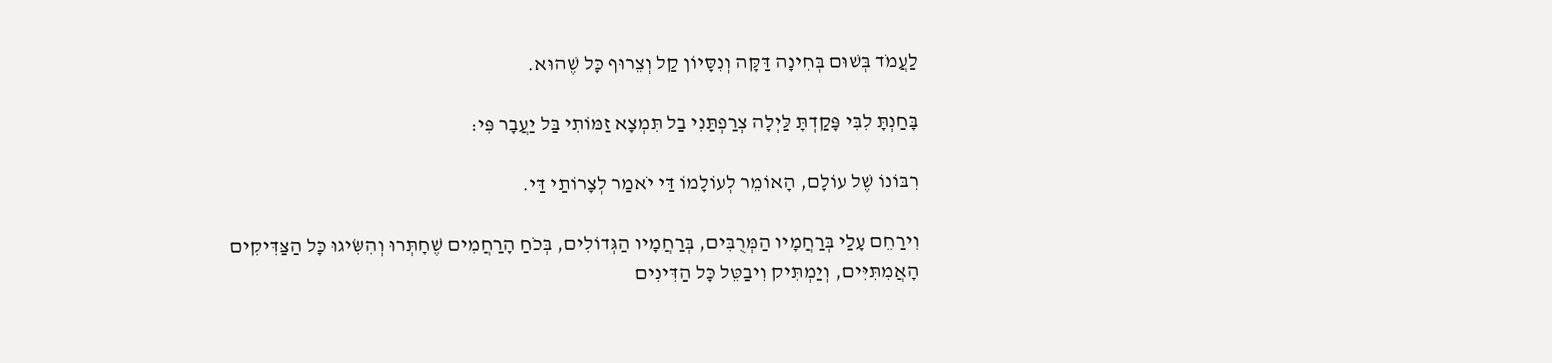לַעֲמֹד בְּשׁוּם בְּחִינָה דַּקָּה וְנִסָּיוֹן קַל וְצֵרוּף כָּל שֶׁהוּא.

בָּחַנְתָּ לִבִּי פָּקַדְתָּ לַּיְלָה צְרַפְתַּנִי בַל תִּמְצָא זַמּוֹתִי בַּל יַעֲבָר פִּי:

רִבּוֹנוֹ שֶׁל עוֹלָם, הָאוֹמֵר לְעוֹלָמוֹ דַּי יֹאמַר לְצָרוֹתַי דַּי.

וִירַחֵם עָלַי בְּרַחֲמָיו הַמְּרֻבִּים, בְּרַחֲמָיו הַגְּדוֹלִים, בְּכֹחַ הָרַחֲמִים שֶׁחָתְּרוּ וְהִשִּׂיגוּ כָּל הַצַּדִּיקִים הָאֲמִתִּיִּים, וְיַמְתִּיק וִיבַטֵּל כָּל הַדִּינִים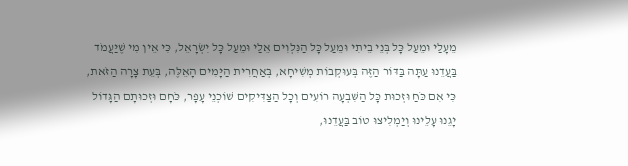מֵעָלַי וּמֵעַל כָּל בְּנֵי בֵיתִי וּמֵעַל כָּל הַנִּלְוִים אֵלַי וּמֵעַל כָּל יִשְׂרָאֵל, כִּי אֵין מִי שֶׁיַּעֲמֹד בַּעֲדֵנוּ עַתָּה בַּדּוֹר הַזֶּה בְּעוּקְבוֹת מְשִׁיחָא, בְּאַחֲרִית הַיָּמִים הָאֵלֶּה, בְּעֵת צָרָה הַזֹּאת, כִּי אִם כֹּחַ וּזְכוּת כָּל הַשִּׁבְעָה רוֹעִים וְכָל הַצַּדִּיקִים שׁוֹכְנֵי עָפָר, כֹּחָם וּזְכוּתָם הַגָּדוֹל יָגֵנוּ עָלֵינוּ וְיַמְלִיצוּ טוֹב בַּעֲדֵנוּ,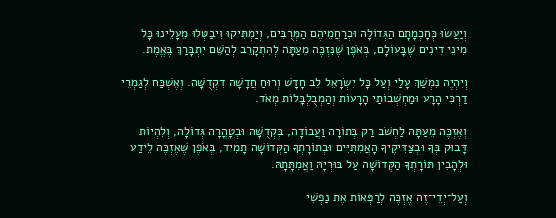וְיַעֲשׂוּ כְּחָכְמָתָם הַגְּדוֹלָה וּכְרַחֲמֵיהֶם הַמְּרֻבִּים, וְיַמְתִּיקוּ וִיבַטְּלוּ מֵעָלֵינוּ כָּל מִינֵי דִינִים שֶׁבָּעוֹלָם, בְּאֹפֶן שֶׁנִּזְכֶּה מֵעַתָּה לְהִתְקָרֵב לְהַשֵּׁם יִתְבָּרַךְ בֶּאֱמֶת.

וְיִהְיֶה נִמְשַׁךְ עָלַי וְעַל כָּל יִשְׂרָאֵל לֵב חָדָשׁ וְרוּחַ חֲדָשָׁה דִקְדֻשָּׁה. וְאֶשְׁכַּח לְגַמְרֵי דַרְכִּי הָרָע וּמַחְשְׁבוֹתַי הָרָעוֹת וְהַמְבֻלְבָּלוֹת מְאֹד.

וְאֶזְכֶּה מֵעַתָּה לַחְשֹׁב רַק בְּתוֹרָה וַעֲבוֹדָה, בִּקְדֻשָּׁה וּבְטָהֳרָה גְּדוֹלָה, וְלִהְיוֹת דָּבוּק בְּךָ וּבְצַדִּיקֶיךָ הָאֲמִתִּיִּים וּבְתוֹרָתְךָ הַקְּדוֹשָׁה תָמִיד, בְּאֹפֶן שֶׁאֶזְכֶּה לֵידַע וּלְהָבִין תּוֹרָתְךָ הַקְּדוֹשָׁה עַל בּוּרְיָהּ וַאֲמִתָּתָהּ.

וְעַל־יְדֵי־זֶה אֶזְכֶּה לְרַפְּאוֹת אֶת נַפְשִׁי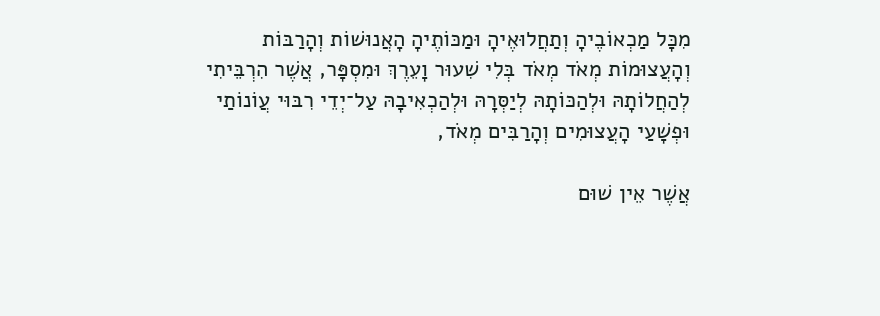מִכָּל מַכְאוֹבֶיהָ וְתַחֲלוּאֶיהָ וּמַכּוֹתֶיהָ הָאֲנוּשׁוֹת וְהָרַבּוֹת וְהָעֲצוּמוֹת מְאֹד מְאֹד בְּלִי שִׁעוּר וָעֵרֶךְ וּמִסְפָּר, אֲשֶׁר הִרְבֵּיתִי לְהַחֲלוֹתָהּ וּלְהַכּוֹתָהּ לְיַסְּרָהּ וּלְהַכְאִיבָהּ עַל־יְדֵי רִבּוּי עֲוֹנוֹתַי וּפְשָׁעַי הָעֲצוּמִים וְהָרַבִּים מְאֹד,

אֲשֶׁר אֵין שׁוּם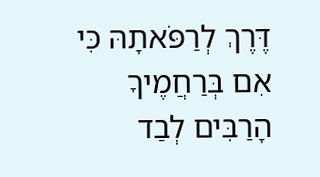דֶּרֶךְ לְרַפֹּאתָהּ כִּי אִם בְּרַחֲמֶיךָ הָרַבִּים לְבַד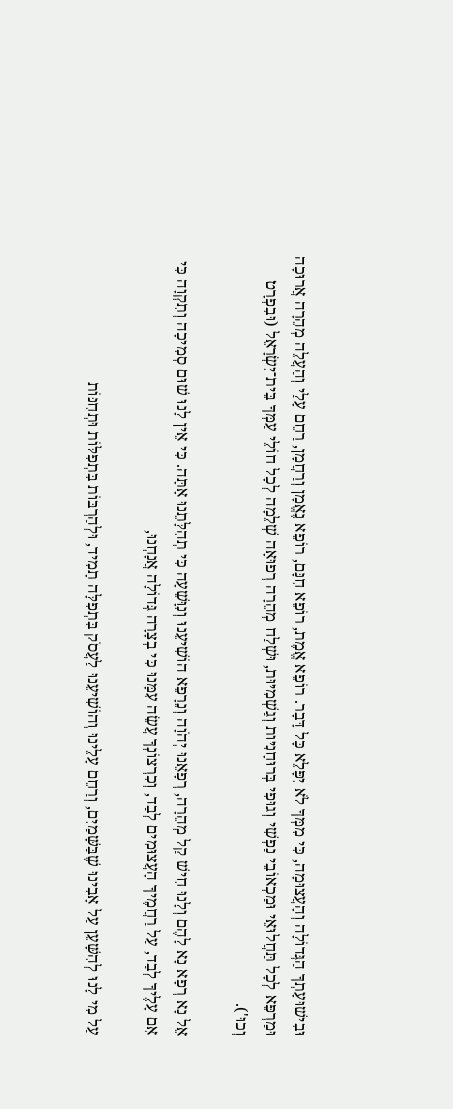וּבִישׁוּעָתְךָ הַגְּדוֹלָה וְהָעֲצוּמָה, כִּי מִמְּךָ לֹא יִפָּלֵא כָּל דָּבָר. רוֹפֵא אֱמֶת, רוֹפֵא חִנָּם, רוֹפֵא נֶאֱמָן וְרַחֲמָן, רַחֵם עָלַי וְהַעֲלֵה מְהֵרָה אֲרוּכָה וּמַרְפֵּא לְכָל תַּחֲלוּאֵי וּמַכְאוֹבֵי נַפְשִׁי וְגוּפִי בְּרוּחָנִיּות וְגַשְׁמִיּוּת, וּשְׁלַח מְהֵרָה רְפוּאָה שְׁלֵמָה לְכָל חוֹלֵי עַמְּךָ בֵּית־יִשְׂרָאֵל (וּבִפְרָט וְכוּ').

אֵל נָא רְפָא נָא לָהֶם וְלָנוּ חִישׁ קַל מְהֵרָה, רְפָאֵנוּ יְהֹוָה וְנֵרָפֵא הוֹשִׁיעֵנוּ וְנִוָּשֵׁעָה כִּי תְהִלָּתֵנוּ אָתָּה. כִּי אֵין לָנוּ שׁוּם סְמִיכָה וְתִקְוָה כִּי אִם עָלֶיךָ לְבַד, עַל רַחֲמֶיךָ הָעֲצוּמִים לְבַד, וְכִרְצוֹנְךָ עֲשֵׂה עִמָּנוּ כִּי בְצָרָה גְּדוֹלָה אֲנָחְנוּ,

עַל מִי לָנוּ לְהִשָּׁעֵן עַל אָבִינוּ שֶׁבַּשָּׁמַיִם, וְרַחֵם עָלֵינוּ וְהוֹשִׁיעֵנוּ לַעֲסֹק בִּתְפִלָּה תָמִיד, וּלְהַרְבּוֹת בִּתְפִלּוֹת וּתְחִנּוֹת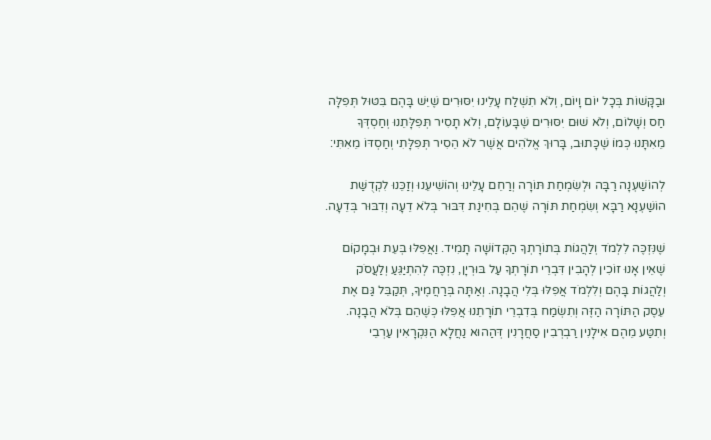וּבַקָּשׁוֹת בְּכָל יוֹם וָיוֹם, וְלֹא תִשְׁלַח עָלֵינוּ יִסּוּרִים שֶׁיֵּשׁ בָּהֶם בִּטּוּל תְּפִלָּה חַס וְשָׁלוֹם, וְלֹא שׁוּם יִסּוּרִים שֶׁבָּעוֹלָם, וְלֹא תָסִיר תְּפִלָּתֵנוּ וְחַסְדְּךָ מֵאִתָּנוּ כְּמוֹ שֶׁכָּתוּב, בָּרוּךְ אֱלֹהִים אֲשֶׁר לֹא הֵסִיר תְּפִלָּתִי וְחַסְדּוֹ מֵאִתִּי:

לְהוֹשַׁעְנָה רַבָּה וּלְשִׂמְחַת תּוֹרָה וְרַחֵם עָלֵינוּ וְהוֹשִׁיעֵנוּ וְזַכֵּנוּ לִקְדֻשַּׁת הוֹשַׁעְנָא רַבָּא וְשִׂמְחַת תּוֹרָה שֶׁהֵם בְּחִינַת דִּבּוּר בְּלֹא דֵעָה וְדִבּוּר בְּדֵעָה.

שֶׁנִּזְכֶּה לִלְמֹד וְלַהֲגוֹת בְּתוֹרָתְךָ הַקְּדוֹשָׁה תָמִיד. וַאֲפִלּוּ בְּעֵת וּבְמָקוֹם שֶׁאֵין אָנוּ זוֹכִין לְהָבִין דִּבְרֵי תוֹרָתְךָ עַל בּוּרְיָן, נִזְכֶּה לְהִתְיַּגֵּעַ וְלַעֲסֹק וְלַהֲגוֹת בָּהֶם וְלִלְמֹד אֲפִלּוּ בְּלִי הֲבָנָה. וְאַתָּה בְּרַחֲמֶיךָ, תְּקַבֵּל גַּם אֶת עֵסֶק הַתּוֹרָה הַזֶּה וְתִשְׂמַח בְּדִבְרֵי תוֹרָתֵנוּ אֲפִלּוּ כְּשֶׁהֵם בְּלֹא הֲבָנָה. וְתִטַּע מֵהֶם אִילָנִין רַבְרְבִין סַחֲרָנִין דְּהַהוּא נַחֲלָא הַנִּקְרָאִין עַרְבֵי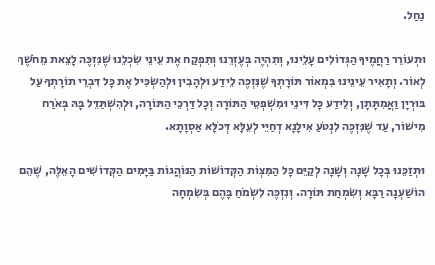נַחַל.

וּתְעוֹרֵר רַחֲמֶיךָ הַגְּדוֹלִים עָלֵינוּ, וְתִהְיֶה בְּעֶזְרֵנוּ וְתִפְקַח אֶת עֵינֵי שִׂכְלֵנוּ שֶׁנִּזְכֶּה לָצֵאת מֵחֹשֶׁךְ לְאוֹר. וְתָאִיר עֵינֵינוּ בִּמְאוֹר תּוֹרָתְךָ שֶׁנִּזְכֶּה לֵידַע וּלְהָבִין וּלְהַשְׂכִּיל אֶת כָּל דִּבְרֵי תוֹרָתְךָ עַל בּוּרְיָן וַאֲמִתָּתָן, וְלֵידַע כָּל דִּינֵי וּמִשְׁפְּטֵי הַתּוֹרָה וְכָל דַּרְכֵי הַתּוֹרָה, וּלְהִשְׁתַּדֵּל בָּהּ בְּאֹרַח מִישׁוֹר, עַד שֶׁנִּזְכֶּה לִנְטֹעַ אִילָנָא דְחַיֵּי לְעֵלָּא דְּכֹלָּא אַסְוָתָא.

וּתְזַכֵּנוּ בְּכָל שָׁנָה וְשָׁנָה לְקַיֵּם כָּל הַמִּצְוֹת הַקְּדוֹשׁוֹת הַנּוֹהֲגוֹת בַּיָּמִים הַקְּדוֹשִׁים הָאֵלֶּה, שֶׁהֵם הוֹשַׁעְנָה רַבָּא וְשִׂמְחַת תּוֹרָה. וְנִזְכֶּה לִשְׂמֹחַ בָּהֶם בְּשִׂמְחָה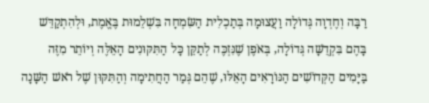רַבָּה וְחֶדְוָה גְּדוֹלָה וַעֲצוּמָה בְּתַכְלִית הַשִּׂמְחָה בִּשְׁלֵמוּת בֶּאֱמֶת, וּלְהִתְקַדֵּשׁ בָּהֶם בִּקְדֻשָּׁה גְּדוֹלָה, בְּאֹפֶן שֶׁנִּזְכֶּה לְתַקֵּן כָּל הַתִּקּוּנִים הָאֵלֶּה וְיוֹתֵר מִזֶּה בַּיָּמִים הַקְּדוֹשִׁים הַנּוֹרָאִים הָאֵלּוּ, שֶׁהֵם גְּמַר הַחֲתִימָה וְהַתִּקּוּן שֶׁל רֹאשׁ הַשָּׁנָה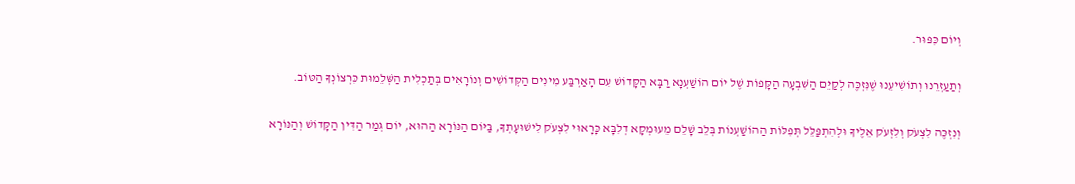וְיוֹם כִּפּוּר.

וְתַעַזְרֵנוּ וְתוֹשִׁיעֵנוּ שֶׁנִּזְכֶּה לְקַיֵּם הַשִּׁבְעָה הַקָּפוֹת שֶׁל יוֹם הוֹשַׁעְנָא רַבָּא הַקָּדוֹשׁ עִם הָאַרְבַּע מִינִים הַקְּדוֹשִׁים וְנוֹרָאִים בְּתַכְלִית הַשְּׁלֵמוּת כִּרְצוֹנְךָ הַטּוֹב.

וְנִזְכֶּה לִצְעֹק וְלִזְעֹק אֵלֶיךָ וּלְהִתְפַּלֵּל תְּפִלּוֹת הַהוֹשַׁעְנוֹת בְּלֵב שָׁלֵם מֵעוּמְקָא דְלִבָּא כָּרָאוּי לִצְעֹק לִישׁוּעָתְךָ, בַּיּוֹם הַנּוֹרָא הַהוּא, יוֹם גְּמַר הַדִּין הַקָּדוֹשׁ וְהַנּוֹרָא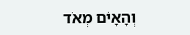וְהָאָיֹם מְאֹד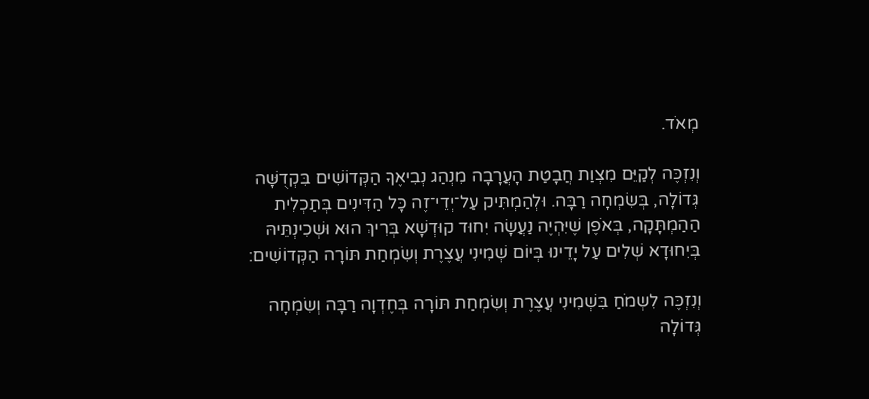מְאֹד.

וְנִזְכֶּה לְקַיֵּם מִצְוַת חֲבָטַת הָעֲרָבָה מִנְהַג נְבִיאֶךָ הַקְּדוֹשִׁים בִּקְדֻשָּׁה גְּדוֹלָה, בְּשִׂמְחָה רַבָּה. וּלְהַמְתִּיק עַל־יְדֵי־זֶה כָּל הַדִּינִים בְּתַכְלִית הַהַמְתָּקָה, בְּאֹפֶן שֶׁיִּהְיֶה נַעֲשָׂה יִחוּד קוּדְשָׁא בְּרִיךְ הוּא וּשְׁכִינְתֵּיהּ בְּיִחוּדָא שְׁלִים עַל יָדֵינוּ בְּיוֹם שְׁמִינִי עֲצֶרֶת וְשִׂמְחַת תּוֹרָה הַקְּדוֹשִׁים:

וְנִזְכֶּה לִשְמֹחַ בִּשְׁמִינִי עֲצֶרֶת וְשִׂמְחַת תּוֹרָה בְּחֶדְוָה רַבָּה וְשִׂמְחָה גְּדוֹלָה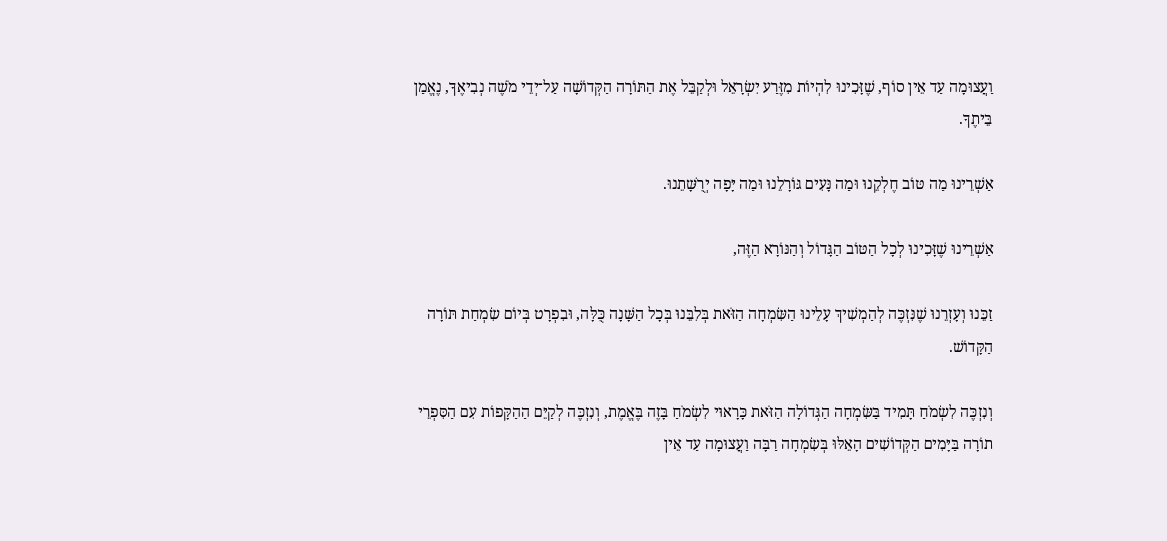וַעֲצוּמָה עַד אֵין סוֹף, שֶׁזָּכִינוּ לִהְיוֹת מִזֶּרַע יִשְׂרָאֵל וּלְקַבֵּל אֶת הַתּוֹרָה הַקְּדוֹשָׁה עַל־יְדֵי מֹשֶׁה נְבִיאֶךָ, נֶאֱמַן בֵּיתֶךָ.

אַשְׁרֵינוּ מַה טּוֹב חֶלְקֵנוּ וּמַה נָּעִים גּוֹרָלֵנוּ וּמַה יָּפָה יְרֻשָּׁתֵנוּ.

אַשְׁרֵינוּ שֶׁזָּכִינוּ לְכָל הַטּוֹב הַגָּדוֹל וְהַנּוֹרָא הַזֶּה,

זַכֵּנוּ וְעָזְרֵנוּ שֶׁנִּזְכֶּה לְהַמְשִׁיךְ עָלֵינוּ הַשִּׂמְחָה הַזֹּאת בְּלִבֵּנוּ בְּכָל הַשָּׁנָה כֻּלָּה, וּבִפְרָט בְּיוֹם שִׂמְחַת תּוֹרָה הַקָּדוֹשׁ.

וְנִזְכֶּה לִשְׂמֹחַ תָּמִיד בַּשִּׂמְחָה הַגְּדוֹלָה הַזֹּאת כָּרָאוּי לִשְׂמֹחַ בָּזֶה בֶּאֱמֶת, וְנִזְכֶּה לְקַיֵּם הַהַקָּפוֹת עִם הַסִּפְרֵי תוֹרָה בַּיָּמִים הַקְּדוֹשִׁים הָאֵלּוּ בְּשִׂמְחָה רַבָּה וַעֲצוּמָה עַד אֵין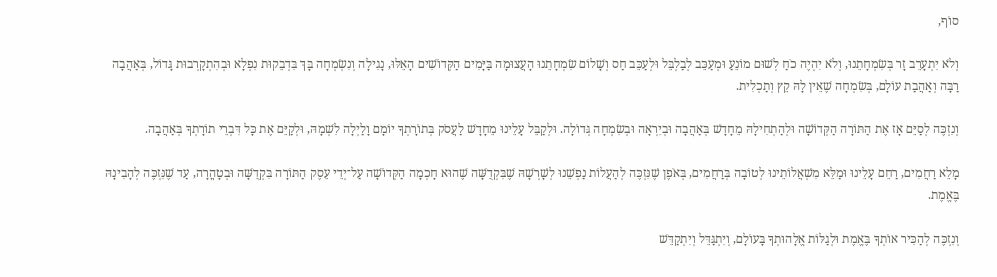סוֹף,

וְלֹא יִתְעָרֵב זָר בְּשִׂמְחָתֵנוּ, וְלֹא יִהְיֶה כֹחַ לְשׁוּם מוֹנֵעַ וּמְעַכֵּב לְבַלְבֵּל וּלְעַכֵּב חַס וְשָׁלוֹם שִׂמְחָתֵנוּ הָעֲצוּמָה בַּיָּמִים הַקְּדוֹשִׁים הָאֵלּוּ, נָגִילָה וְנִשְׂמְחָה בָּךְ בִּדְבֵקוּת נִפְלָא וּבְהִתְקָרְבוּת גָּדוֹל, בְּאַהֲבָה רַבָּה וְאַהֲבַת עוֹלָם, בְּשִׂמְחָה שֶׁאֵין לָהּ קֵץ וְתַכְלִית.

וְנִזְכֶּה לְסַיֵּם אָז אֶת הַתּוֹרָה הַקְּדוֹשָׁה וּלְהַתְחִילָהּ מֵחָדָשׁ בְּאַהֲבָה וּבְיִרְאָה וּבְשִׂמְחָה גְּדוֹלָה. וּלְקַבֵּל עָלֵינוּ מֵחָדָשׁ לַעֲסֹק בְּתוֹרָתְךָ יוֹמָם וָלַיְלָה לִשְׁמָהּ, וּלְקַיֵּם אֶת כָּל דִּבְרֵי תוֹרָתְךָ בְּאַהֲבָה.

מָלֵא רַחֲמִים, רַחֵם עָלֵינוּ וּמַלֵּא מִשְׁאֲלוֹתֵינוּ לְטוֹבָה בְּרַחֲמִים, בְּאֹפֶן שֶׁנִּזְכֶּה לְהַעֲלוֹת נַפְשֵׁנוּ לְשָׁרְשָׁהּ שֶׁבִּקְדֻשָּׁה שֶׁהוּא חָכְמָה הַקְּדוֹשָׁה עַל־יְדֵי עֵסֶק הַתּוֹרָה בִּקְדֻשָּׁה וּבְטָהֳרָה, עַד שֶׁנִּזְכֶּה לְהָבִינָהּ בֶּאֱמֶת.

וְנִזְכֶּה לְהַכִּיר אוֹתְךָ בֶּאֱמֶת וּלְגַלּוֹת אֱלָהוּתְךָ בָּעוֹלָם, וְיִתְגַּדֵּל וְיִתְקַדֵּשׁ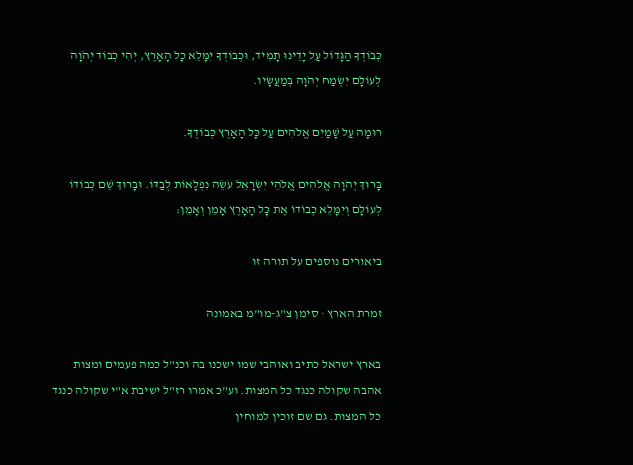כְּבוֹדְךָ הַגָּדוֹל עַל יָדֵינוּ תָמִיד, וּכְבוֹדְךָ יִמָּלֵא כָל הָאָרֶץ, יְהִי כְבוֹד יְהֹוָה לְעוֹלָם יִשְׂמַח יְהֹוָה בְּמַעֲשָׂיו.

רוּמָה עַל שָׁמַיִם אֱלֹהִים עַל כָּל הָאָרֶץ כְּבוֹדֶךָ.

בָּרוּךְ יְהֹוָה אֱלֹהִים אֱלֹהֵי יִשְׂרָאֵל עֹשֵׂה נִפְלָאוֹת לְבַדּוֹ. וּבָרוּךְ שֵׁם כְּבוֹדוֹ לְעוֹלָם וְיִמָּלֵא כְבוֹדוֹ אֶת כָּל הָאָרֶץ אָמֵן וְאָמֵן:

ביאורים נוספים על תורה זו

זמרת הארץ · סימן צ"ג-מו"מ באמונה

בארץ ישראל כתיב ואוהבי שמו ישכנו בה וכנ"ל כמה פעמים ומצות אהבה שקולה כנגד כל המצות. וע"כ אמרו רז"ל ישיבת א"י שקולה כנגד כל המצות. גם שם זוכין למוחין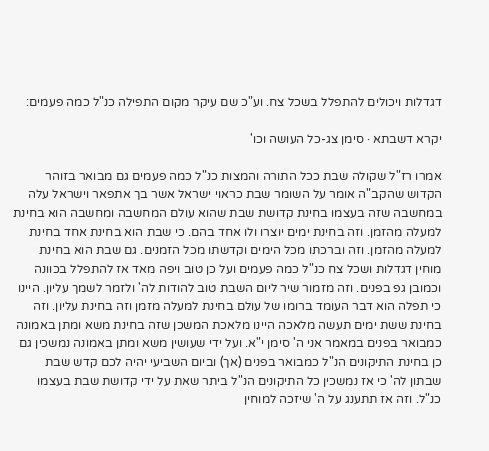דגדלות ויכולים להתפלל בשכל צח. וע"כ שם עיקר מקום התפילה כנ"ל כמה פעמים:

יקרא דשבתא · סימן צג-כל העושה וכו'

אמרו רז"ל שקולה שבת ככל התורה והמצות כנ"ל כמה פעמים גם מבואר בזוהר הקדוש שהקב"ה אומר על השומר שבת כראוי ישראל אשר בך אתפאר וישראל עלה במחשבה שזה בעצמו בחינת קדושת שבת שהוא עולם המחשבה ומחשבה הוא בחינת למעלה מהזמן. וזה בחינת ימים יוצרו ולו אחד בהם. כי שבת הוא בחינת אחד בחינת למעלה מהזמן. וזה וברכתו מכל הימים וקדשתו מכל הזמנים. גם שבת הוא בחינת מוחין דגדלות ושכל צח כנ"ל כמה פעמים ועל כן טוב ויפה מאד אז להתפלל בכוונה וכמובן גפ בפנים. וזה מזמור שיר ליום השבת טוב להודות לה' ולזמר לשמך עליון. היינו כי תפלה הוא דבר העומד ברומו של עולם בחינת למעלה מזמן וזה בחינת עליון. וזה בחינת ששת ימים תעשה מלאכה היינו מלאכת המשכן שזה בחינת משא ומתן באמונה כמבואר בפנים במאמר אני ה' סימן י"א. ועל ידי שעושין משא ומתן באמונה נמשכין גם כן בחינת התיקונים הנ"ל כמבואר בפנים (אך) וביום השביעי יהיה לכם קדש שבת שבתון לה' כי אז נמשכין כל התיקונים הנ"ל ביתר שאת על ידי קדושת שבת בעצמו כנ"ל. וזה אז תתענג על ה' שיזכה למוחין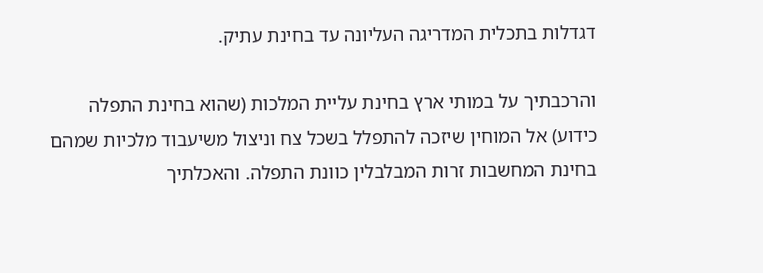דגדלות בתכלית המדריגה העליונה עד בחינת עתיק.

והרכבתיך על במותי ארץ בחינת עליית המלכות (שהוא בחינת התפלה כידוע) אל המוחין שיזכה להתפלל בשכל צח וניצול משיעבוד מלכיות שמהם בחינת המחשבות זרות המבלבלין כוונת התפלה. והאכלתיך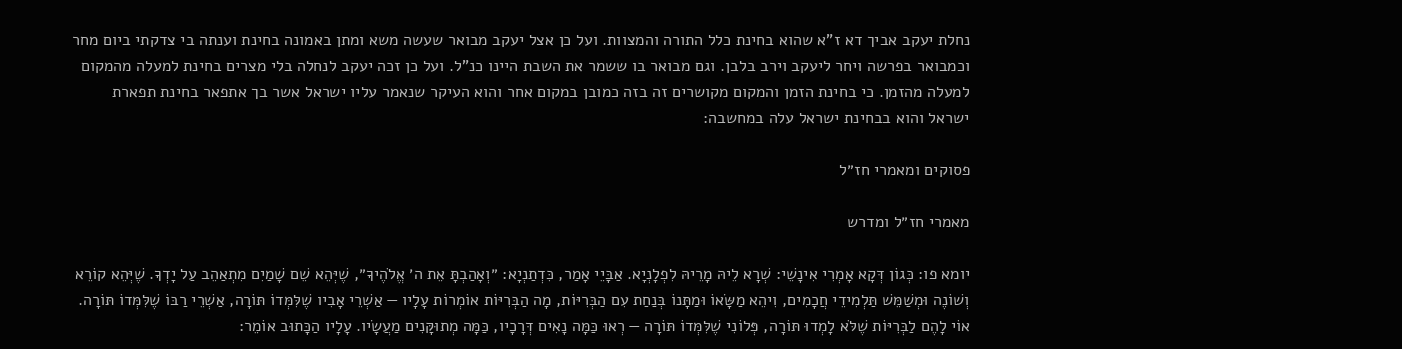נחלת יעקב אביך דא ז"א שהוא בחינת כלל התורה והמצוות. ועל כן אצל יעקב מבואר שעשה משא ומתן באמונה בחינת וענתה בי צדקתי ביום מחר וכמבואר בפרשה ויחר ליעקב וירב בלבן. וגם מבואר בו ששמר את השבת היינו כנ"ל. ועל כן זכה יעקב לנחלה בלי מצרים בחינת למעלה מהמקום למעלה מהזמן. כי בחינת הזמן והמקום מקושרים זה בזה כמובן במקום אחר והוא העיקר שנאמר עליו ישראל אשר בך אתפאר בחינת תפארת ישראל והוא בבחינת ישראל עלה במחשבה:

פסוקים ומאמרי חז״ל

מאמרי חז״ל ומדרש

יומא פו: כְּגוֹן דְּקָא אָמְרִי אִינָשֵׁי: שְׁרָא לֵיהּ מָרֵיהּ לִפְלָנְיָא. אַבָּיֵי אָמַר, כִּדְתַנְיָא: ״וְאָהַבְתָּ אֵת ה׳ אֱלֹהֶיךָ״, שֶׁיְּהֵא שֵׁם שָׁמַיִם מִתְאַהֵב עַל יָדְךָ. שֶׁיְּהֵא קוֹרֵא וְשׁוֹנֶה וּמְשַׁמֵּשׁ תַּלְמִידֵי חֲכָמִים, וִיהֵא מַשָּׂאוֹ וּמַתָּנוֹ בְּנַחַת עִם הַבְּרִיּוֹת, מָה הַבְּרִיּוֹת אוֹמְרוֹת עָלָיו — אַשְׁרֵי אָבִיו שֶׁלִּמְּדוֹ תּוֹרָה, אַשְׁרֵי רַבּוֹ שֶׁלִּמְּדוֹ תּוֹרָה. אוֹי לָהֶם לַבְּרִיּוֹת שֶׁלֹּא לָמְדוּ תּוֹרָה, פְּלוֹנִי שֶׁלִּמְּדוֹ תּוֹרָה — רְאוּ כַּמָּה נָאִים דְּרָכָיו, כַּמָּה מְתוּקָּנִים מַעֲשָׂיו. עָלָיו הַכָּתוּב אוֹמֵר: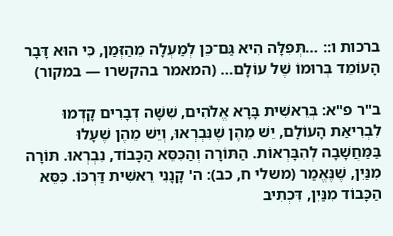ברכות ו:: …תְּפִלָּה הִיא גַּם־כֵּן לְמַעְלָה מֵהַזְּמַן, כִּי הוּא דָּבָר הָעוֹמֵד בְּרוּמוֹ שֶׁל עוֹלָם… (המאמר בהקשרו — במקור)

ב"ר פ"א: בְּרֵאשִׁית בָּרָא אֱלֹהִים, שִׁשָּׁה דְבָרִים קָדְמוּ לִבְרִיאַת הָעוֹלָם, יֵשׁ מֵהֶן שֶׁנִּבְרְאוּ, וְיֵשׁ מֵהֶן שֶׁעָלוּ בַּמַּחֲשָׁבָה לְהִבָּרְאוֹת. הַתּוֹרָה וְהַכִּסֵּא הַכָּבוֹד, נִבְרְאוּ. תּוֹרָה מִנַּיִן, שֶׁנֶּאֱמַר (משלי ח, כב): ה' קָנָנִי רֵאשִׁית דַּרְכּוֹ. כִּסֵּא הַכָּבוֹד מִנַּיִן, דִּכְתִיב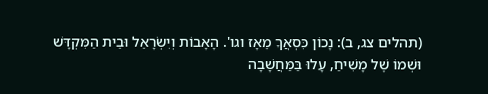(תהלים צג, ב): נָכוֹן כִּסְאֲךָ מֵאָז וגו'. הָאָבוֹת וְיִשְׂרָאֵל וּבֵית הַמִּקְדָּשׁ וּשְׁמוֹ שֶׁל מָשִׁיחַ, עָלוּ בַּמַּחֲשָׁבָה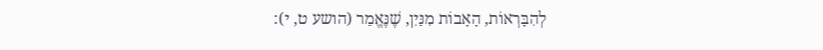לְהִבָּרְאוֹת, הָאָבוֹת מִנַּיִן, שֶׁנֶּאֱמַר (הושע ט, י):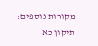מקורות נוספים: תיקון כא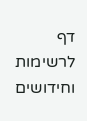דף לרשימות וחידושים